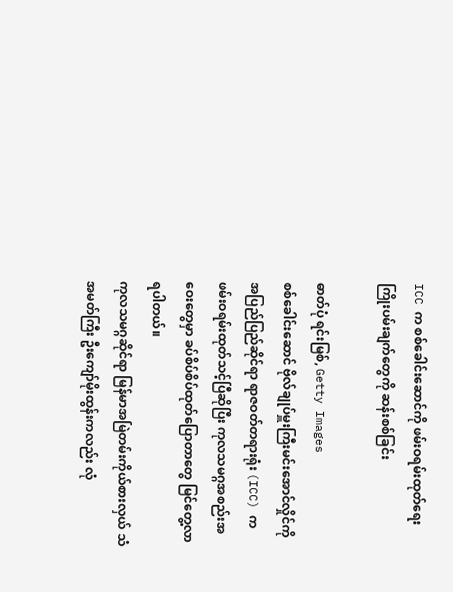ICC က စစ်ခေါင်းဆောင်ကို ဖမ်းဝရမ်းထုတ်ရေးကြိုးပမ်းချက်တွေကို ဆန်းစစ်ခြင်း

ဓာတ်ပုံ ရင်းမြစ်, Getty Images
စစ်ခေါင်းဆောင် ဗိုလ်ချုပ်မှူးကြီးမင်းအောင်လှိုင်ကို အပြည်ပြည်ဆိုင်ရာ ရာဇဝတ်တရားရုံး (ICC) က ဖမ်းဝရမ်းထုတ်သင့်ပြီဆိုပြီး ကုလသမဂ္ဂအစည်းအဝေးတွေမှာ ခပ်စိပ်စိပ်ထုတ်ပြောတာတွေ မြင်တွေ့လာရပါတယ်။
ကုလသမဂ္ဂဆိုင်ရာ မြန်မာအမြဲတမ်းကိုယ်စားလှယ် သံအမတ်ကြီး ဦးကျော်မိုးထွန်းကလည်း လုံ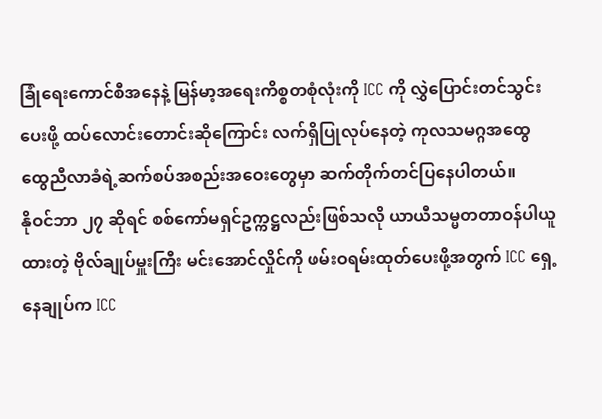ခြုံရေးကောင်စီအနေနဲ့ မြန်မာ့အရေးကိစ္စတစုံလုံးကို ICC ကို လွှဲပြောင်းတင်သွင်းပေးဖို့ ထပ်လောင်းတောင်းဆိုကြောင်း လက်ရှိပြုလုပ်နေတဲ့ ကုလသမဂ္ဂအထွေထွေညီလာခံရဲ့ဆက်စပ်အစည်းအဝေးတွေမှာ ဆက်တိုက်တင်ပြနေပါတယ်။
နိုဝင်ဘာ ၂၇ ဆိုရင် စစ်ကော်မရှင်ဥက္ကဋ္ဌလည်းဖြစ်သလို ယာယီသမ္မတတာဝန်ပါယူထားတဲ့ ဗိုလ်ချုပ်မှူးကြီး မင်းအောင်လှိုင်ကို ဖမ်းဝရမ်းထုတ်ပေးဖို့အတွက် ICC ရှေ့နေချုပ်က ICC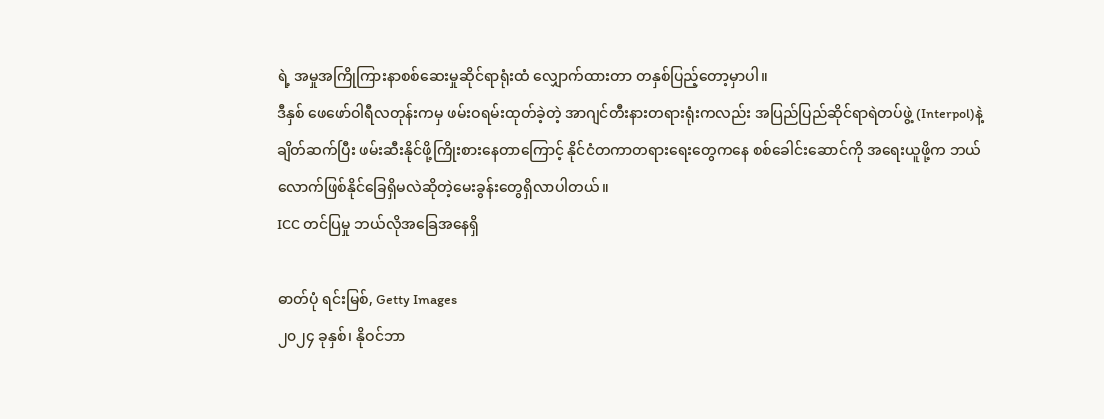ရဲ့ အမှုအကြိုကြားနာစစ်ဆေးမှုဆိုင်ရာရုံးထံ လျှောက်ထားတာ တနှစ်ပြည့်တော့မှာပါ။
ဒီနှစ် ဖေဖော်ဝါရီလတုန်းကမှ ဖမ်းဝရမ်းထုတ်ခဲ့တဲ့ အာဂျင်တီးနားတရားရုံးကလည်း အပြည်ပြည်ဆိုင်ရာရဲတပ်ဖွဲ့ (Interpol)နဲ့ ချိတ်ဆက်ပြီး ဖမ်းဆီးနိုင်ဖို့ကြိုးစားနေတာကြောင့် နိုင်ငံတကာတရားရေးတွေကနေ စစ်ခေါင်းဆောင်ကို အရေးယူဖို့က ဘယ်လောက်ဖြစ်နိုင်ခြေရှိမလဲဆိုတဲ့မေးခွန်းတွေရှိလာပါတယ်။
ICC တင်ပြမှု ဘယ်လိုအခြေအနေရှိ

ဓာတ်ပုံ ရင်းမြစ်, Getty Images
၂၀၂၄ ခုနှစ်၊ နိုဝင်ဘာ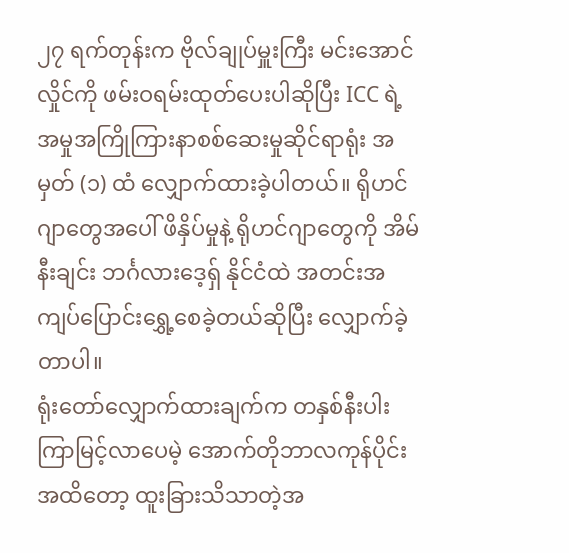၂၇ ရက်တုန်းက ဗိုလ်ချုပ်မှူးကြီး မင်းအောင်လှိုင်ကို ဖမ်းဝရမ်းထုတ်ပေးပါဆိုပြီး ICC ရဲ့ အမှုအကြိုကြားနာစစ်ဆေးမှုဆိုင်ရာရုံး အမှတ် (၁) ထံ လျှောက်ထားခဲ့ပါတယ်။ ရိုဟင်ဂျာတွေအပေါ် ဖိနှိပ်မှုနဲ့ ရိုဟင်ဂျာတွေကို အိမ်နီးချင်း ဘင်္ဂလားဒေ့ရှ် နိုင်ငံထဲ အတင်းအကျပ်ပြောင်းရွှေ့စေခဲ့တယ်ဆိုပြီး လျှောက်ခဲ့တာပါ။
ရုံးတော်လျှောက်ထားချက်က တနှစ်နီးပါးကြာမြင့်လာပေမဲ့ အောက်တိုဘာလကုန်ပိုင်းအထိတော့ ထူးခြားသိသာတဲ့အ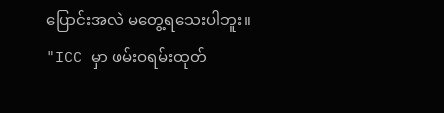ပြောင်းအလဲ မတွေ့ရသေးပါဘူး။
"ICC မှာ ဖမ်းဝရမ်းထုတ်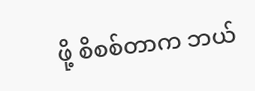ဖို့ စိစစ်တာက ဘယ်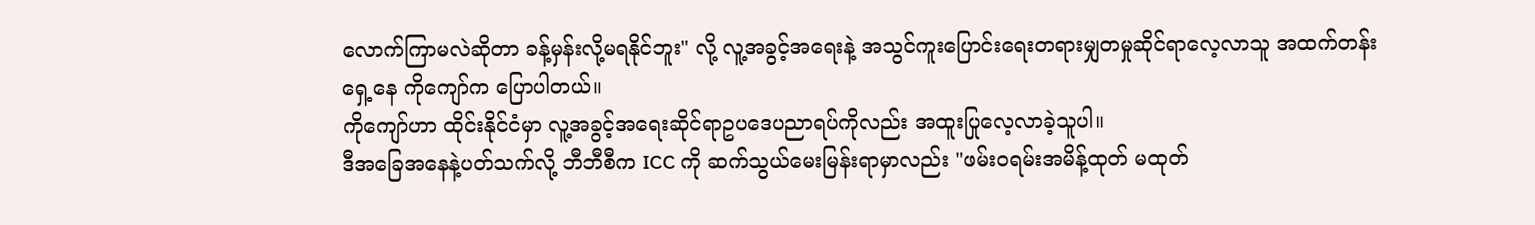လောက်ကြာမလဲဆိုတာ ခန့်မှန်းလို့မရနိုင်ဘူး" လို့ လူ့အခွင့်အရေးနဲ့ အသွင်ကူးပြောင်းရေးတရားမျှတမှုဆိုင်ရာလေ့လာသူ အထက်တန်းရှေ့နေ ကိုကျော်က ပြောပါတယ်။
ကိုကျော်ဟာ ထိုင်းနိုင်ငံမှာ လူ့အခွင့်အရေးဆိုင်ရာဥပဒေပညာရပ်ကိုလည်း အထူးပြုလေ့လာခဲ့သူပါ။
ဒီအခြေအနေနဲ့ပတ်သက်လို့ ဘီဘီစီက ICC ကို ဆက်သွယ်မေးမြန်းရာမှာလည်း "ဖမ်းဝရမ်းအမိန့်ထုတ် မထုတ်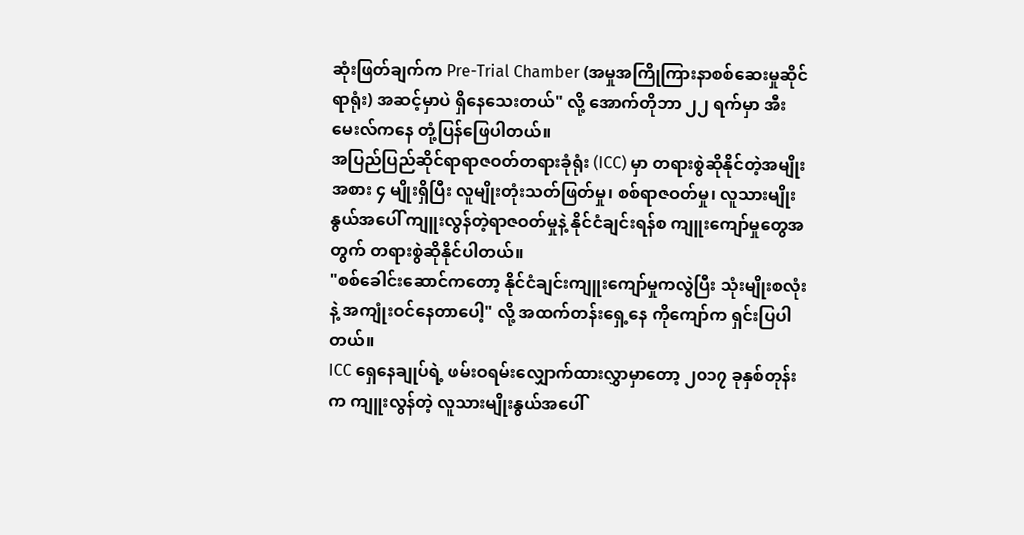ဆုံးဖြတ်ချက်က Pre-Trial Chamber (အမှုအကြိုကြားနာစစ်ဆေးမှုဆိုင်ရာရုံး) အဆင့်မှာပဲ ရှိနေသေးတယ်" လို့ အောက်တိုဘာ ၂၂ ရက်မှာ အီးမေးလ်ကနေ တုံ့ပြန်ဖြေပါတယ်။
အပြည်ပြည်ဆိုင်ရာရာဇဝတ်တရားခုံရုံး (ICC) မှာ တရားစွဲဆိုနိုင်တဲ့အမျိုးအစား ၄ မျိုးရှိပြီး လူမျိုးတုံးသတ်ဖြတ်မှု၊ စစ်ရာဇဝတ်မှု၊ လူသားမျိုးနွယ်အပေါ် ကျူးလွန်တဲ့ရာဇဝတ်မှုနဲ့ နိုင်ငံချင်းရန်စ ကျူးကျော်မှုတွေအတွက် တရားစွဲဆိုနိုင်ပါတယ်။
"စစ်ခေါင်းဆောင်ကတော့ နိုင်ငံချင်းကျူးကျော်မှုကလွဲပြီး သုံးမျိုးစလုံးနဲ့ အကျုံးဝင်နေတာပေါ့" လို့ အထက်တန်းရှေ့နေ ကိုကျော်က ရှင်းပြပါတယ်။
ICC ရှေနေချုပ်ရဲ့ ဖမ်းဝရမ်းလျှောက်ထားလွှာမှာတော့ ၂၀၁၇ ခုနှစ်တုန်းက ကျူးလွန်တဲ့ လူသားမျိုးနွယ်အပေါ်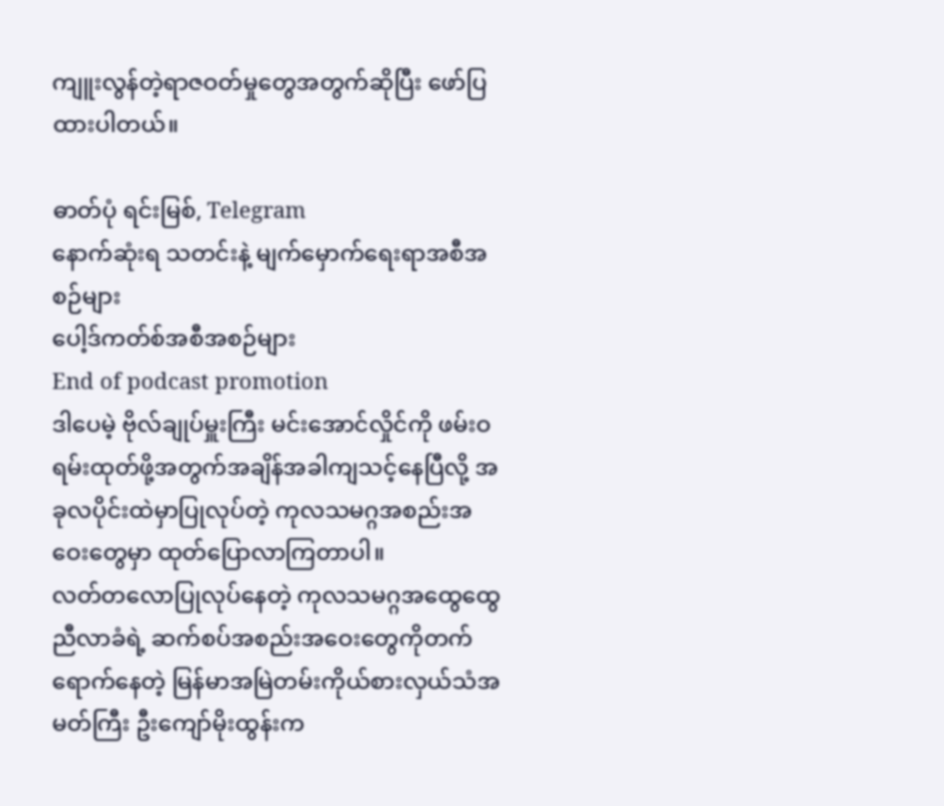ကျူးလွန်တဲ့ရာဇဝတ်မှုတွေအတွက်ဆိုပြီး ဖော်ပြထားပါတယ်။

ဓာတ်ပုံ ရင်းမြစ်, Telegram
နောက်ဆုံးရ သတင်းနဲ့ မျက်မှောက်ရေးရာအစီအစဉ်များ
ပေါ့ဒ်ကတ်စ်အစီအစဉ်များ
End of podcast promotion
ဒါပေမဲ့ ဗိုလ်ချုပ်မှူးကြီး မင်းအောင်လှိုင်ကို ဖမ်းဝရမ်းထုတ်ဖို့အတွက်အချိန်အခါကျသင့်နေပြီလို့ အခုလပိုင်းထဲမှာပြုလုပ်တဲ့ ကုလသမဂ္ဂအစည်းအဝေးတွေမှာ ထုတ်ပြောလာကြတာပါ။
လတ်တလောပြုလုပ်နေတဲ့ ကုလသမဂ္ဂအထွေထွေညီလာခံရဲ့ ဆက်စပ်အစည်းအဝေးတွေကိုတက်ရောက်နေတဲ့ မြန်မာအမြဲတမ်းကိုယ်စားလှယ်သံအမတ်ကြီး ဦးကျော်မိုးထွန်းက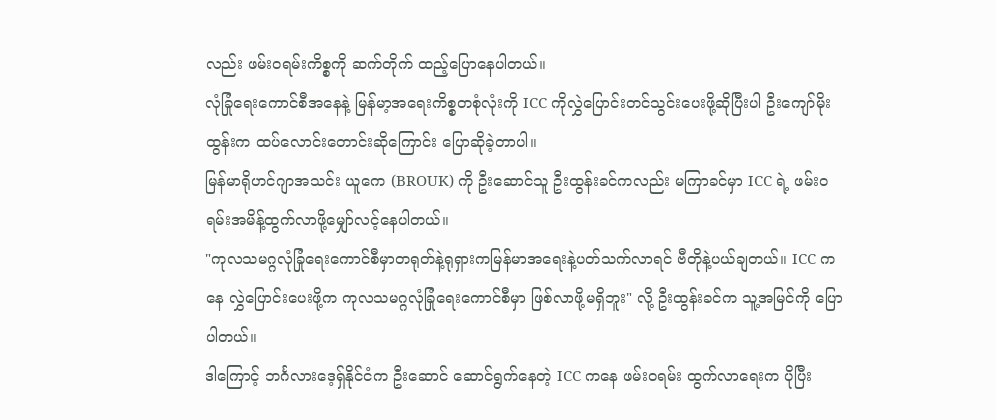လည်း ဖမ်းဝရမ်းကိစ္စကို ဆက်တိုက် ထည့်ပြောနေပါတယ်။
လုံခြုံရေးကောင်စီအနေနဲ့ မြန်မာ့အရေးကိစ္စတစုံလုံးကို ICC ကိုလွှဲပြောင်းတင်သွင်းပေးဖို့ဆိုပြီးပါ ဦးကျော်မိုးထွန်းက ထပ်လောင်းတောင်းဆိုကြောင်း ပြောဆိုခဲ့တာပါ။
မြန်မာရိုဟင်ဂျာအသင်း ယူကေ (BROUK) ကို ဦးဆောင်သူ ဦးထွန်းခင်ကလည်း မကြာခင်မှာ ICC ရဲ့ ဖမ်းဝရမ်းအမိန့်ထွက်လာဖို့မျှော်လင့်နေပါတယ်။
"ကုလသမဂ္ဂလုံခြုံရေးကောင်စီမှာတရုတ်နဲ့ရုရှားကမြန်မာအရေးနဲ့ပတ်သက်လာရင် ဗီတိုနဲ့ပယ်ချတယ်။ ICC ကနေ လွှဲပြောင်းပေးဖို့က ကုလသမဂ္ဂလုံခြုံရေးကောင်စီမှာ ဖြစ်လာဖို့မရှိဘူး" လို့ ဦးထွန်းခင်က သူ့အမြင်ကို ပြောပါတယ်။
ဒါကြောင့် ဘင်္ဂလားဒေ့ရှ်နိုင်ငံက ဦးဆောင် ဆောင်ရွက်နေတဲ့ ICC ကနေ ဖမ်းဝရမ်း ထွက်လာရေးက ပိုပြီး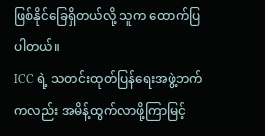ဖြစ်နိုင်ခြေရှိတယ်လို့ သူက ထောက်ပြပါတယ်။
ICC ရဲ့ သတင်းထုတ်ပြန်ရေးအဖွဲ့ဘက်ကလည်း အမိန့်ထွက်လာဖို့ကြာမြင့်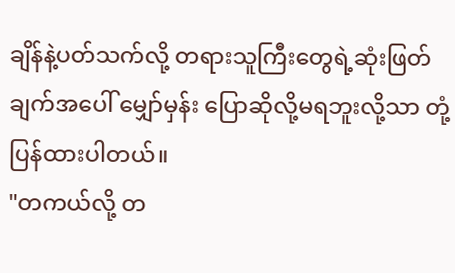ချိန်နဲ့ပတ်သက်လို့ တရားသူကြီးတွေရဲ့ဆုံးဖြတ်ချက်အပေါ် မျှော်မှန်း ပြောဆိုလို့မရဘူးလို့သာ တုံ့ပြန်ထားပါတယ်။
"တကယ်လို့ တ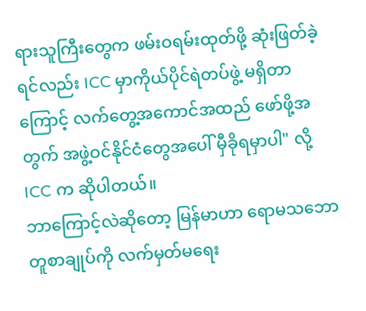ရားသူကြီးတွေက ဖမ်းဝရမ်းထုတ်ဖို့ ဆုံးဖြတ်ခဲ့ရင်လည်း ICC မှာကိုယ်ပိုင်ရဲတပ်ဖွဲ့ မရှိတာကြောင့် လက်တွေ့အကောင်အထည် ဖော်ဖို့အတွက် အဖွဲ့ဝင်နိုင်ငံတွေအပေါ် မှီခိုရမှာပါ" လို့ ICC က ဆိုပါတယ်။
ဘာကြောင့်လဲဆိုတော့ မြန်မာဟာ ရောမသဘောတူစာချုပ်ကို လက်မှတ်မရေး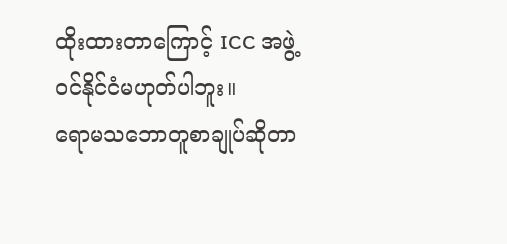ထိုးထားတာကြောင့် ICC အဖွဲ့ဝင်နိုင်ငံမဟုတ်ပါဘူး။
ရောမသဘောတူစာချုပ်ဆိုတာ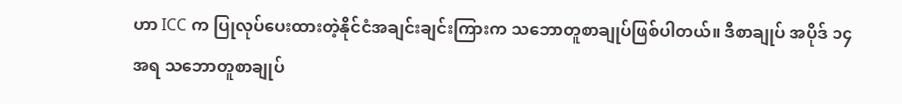ဟာ ICC က ပြုလုပ်ပေးထားတဲ့နိုင်ငံအချင်းချင်းကြားက သဘောတူစာချုပ်ဖြစ်ပါတယ်။ ဒီစာချုပ် အပိုဒ် ၁၄ အရ သဘောတူစာချုပ်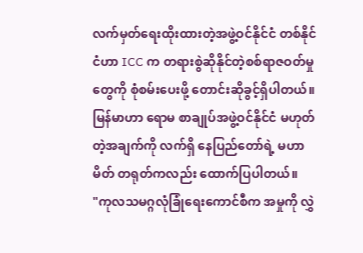လက်မှတ်ရေးထိုးထားတဲ့အဖွဲ့ဝင်နိုင်ငံ တစ်နိုင်ငံဟာ ICC က တရားစွဲဆိုနိုင်တဲ့စစ်ရာဇဝတ်မှုတွေကို စုံစမ်းပေးဖို့ တောင်းဆိုခွင့်ရှိပါတယ်။
မြန်မာဟာ ရောမ စာချုပ်အဖွဲ့ဝင်နိုင်ငံ မဟုတ်တဲ့အချက်ကို လက်ရှိ နေပြည်တော်ရဲ့ မဟာမိတ် တရုတ်ကလည်း ထောက်ပြပါတယ်။
"ကုလသမဂ္ဂလုံခြုံရေးကောင်စီက အမှုကို လွှဲ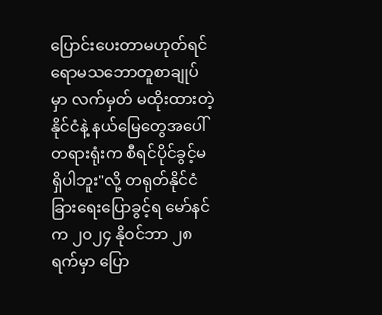ပြောင်းပေးတာမဟုတ်ရင် ရောမသဘောတူစာချုပ်မှာ လက်မှတ် မထိုးထားတဲ့နိုင်ငံနဲ့ နယ်မြေတွေအပေါ် တရားရုံးက စီရင်ပိုင်ခွင့်မရှိပါဘူး"လို့ တရုတ်နိုင်ငံခြားရေးပြောခွင့်ရ မော်နင်က ၂၀၂၄ နိုဝင်ဘာ ၂၈ ရက်မှာ ပြော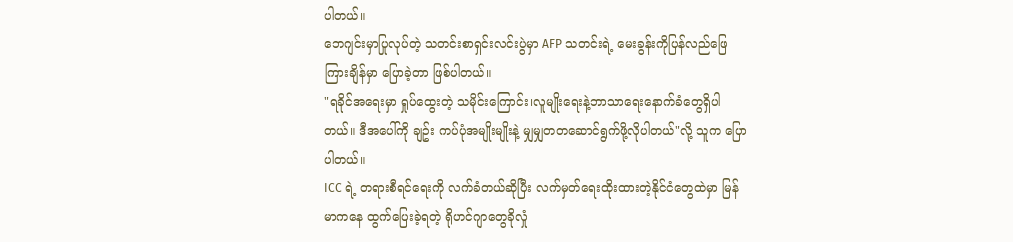ပါတယ်။
ဘေဂျင်းမှာပြုလုပ်တဲ့ သတင်းစာရှင်းလင်းပွဲမှာ AFP သတင်းရဲ့ မေးခွန်းကိုပြန်လည်ဖြေကြားချိန်မှာ ပြောခဲ့တာ ဖြစ်ပါတယ်။
"ရခိုင်အရေးမှာ ရှုပ်ထွေးတဲ့ သမိုင်းကြောင်း၊လူမျိုးရေးနဲ့ဘာသာရေးနောက်ခံတွေရှိပါတယ်။ ဒီအပေါ်ကို ချဥ်း ကပ်ပုံအမျိုးမျိုးနဲ့ မျှမျှတတဆောင်ရွက်ဖို့လိုပါတယ်"လို့ သူက ပြောပါတယ်။
ICC ရဲ့ တရားစီရင်ရေးကို လက်ခံတယ်ဆိုပြီး လက်မှတ်ရေးထိုးထားတဲ့နိုင်ငံတွေထဲမှာ မြန်မာကနေ ထွက်ပြေးခဲ့ရတဲ့ ရိုဟင်ဂျာတွေခိုလှုံ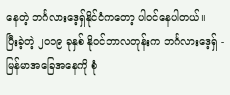နေတဲ့ ဘင်္ဂလားဒေ့ရှ်နိုင်ငံကတော့ ပါဝင်နေပါတယ်။
ပြီးခဲ့တဲ့ ၂၀၁၉ ခုနှစ် နိုဝင်ဘာလတုန်းက ဘင်္ဂလားဒေ့ရှ် - မြန်မာအခြေအနေကို စုံ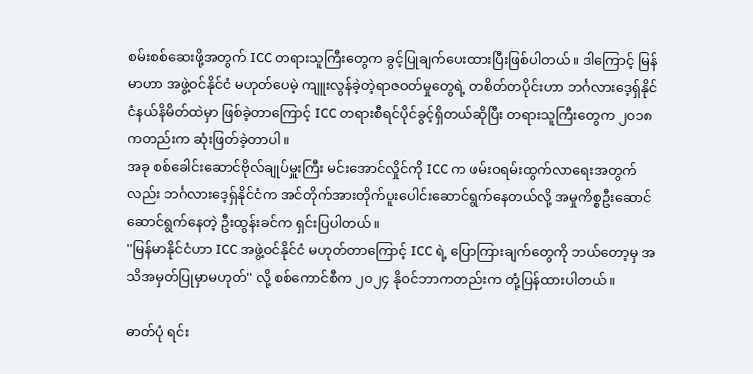စမ်းစစ်ဆေးဖို့အတွက် ICC တရားသူကြီးတွေက ခွင့်ပြုချက်ပေးထားပြီးဖြစ်ပါတယ်။ ဒါကြောင့် မြန်မာဟာ အဖွဲ့ဝင်နိုင်ငံ မဟုတ်ပေမဲ့ ကျူးလွန်ခဲ့တဲ့ရာဇဝတ်မှုတွေရဲ့ တစိတ်တပိုင်းဟာ ဘင်္ဂလားဒေ့ရှ်နိုင်ငံနယ်နိမိတ်ထဲမှာ ဖြစ်ခဲ့တာကြောင့် ICC တရားစီရင်ပိုင်ခွင့်ရှိတယ်ဆိုပြီး တရားသူကြီးတွေက ၂၀၁၈ ကတည်းက ဆုံးဖြတ်ခဲ့တာပါ။
အခု စစ်ခေါင်းဆောင်ဗိုလ်ချုပ်မှူးကြီး မင်းအောင်လှိုင်ကို ICC က ဖမ်းဝရမ်းထွက်လာရေးအတွက်လည်း ဘင်္ဂလားဒေ့ရှ်နိုင်ငံက အင်တိုက်အားတိုက်ပူးပေါင်းဆောင်ရွက်နေတယ်လို့ အမှုကိစ္စဦးဆောင် ဆောင်ရွက်နေတဲ့ ဦးထွန်းခင်က ရှင်းပြပါတယ်။
''မြန်မာနိုင်ငံဟာ ICC အဖွဲ့ဝင်နိုင်ငံ မဟုတ်တာကြောင့် ICC ရဲ့ ပြောကြားချက်တွေကို ဘယ်တော့မှ အသိအမှတ်ပြုမှာမဟုတ်'' လို့ စစ်ကောင်စီက ၂၀၂၄ နိုဝင်ဘာကတည်းက တုံ့ပြန်ထားပါတယ်။

ဓာတ်ပုံ ရင်း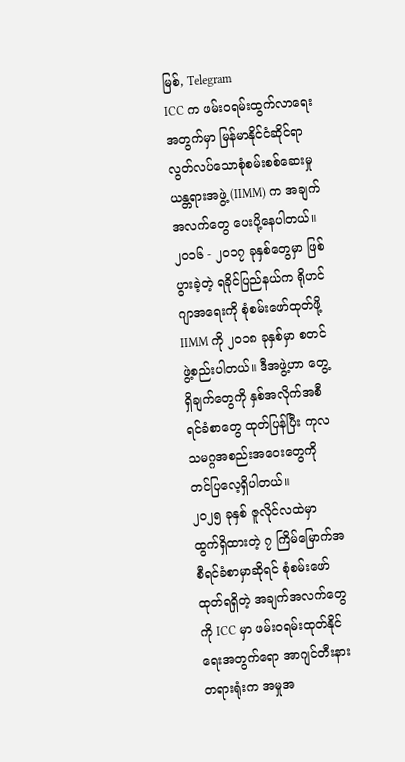မြစ်, Telegram
ICC က ဖမ်းဝရမ်းထွက်လာရေးအတွက်မှာ မြန်မာနိုင်ငံဆိုင်ရာ လွတ်လပ်သောစုံစမ်းစစ်ဆေးမှု ယန္တရားအဖွဲ့ (IIMM) က အချက်အလက်တွေ ပေးပို့နေပါတယ်။
၂၀၁၆ - ၂၀၁၇ ခုနှစ်တွေမှာ ဖြစ်ပွားခဲ့တဲ့ ရခိုင်ပြည်နယ်က ရိုဟင်ဂျာအရေးကို စုံစမ်းဖော်ထုတ်ဖို့ IIMM ကို ၂၀၁၈ ခုနှစ်မှာ စတင်ဖွဲ့စည်းပါတယ်။ ဒီအဖွဲ့ဟာ တွေ့ရှိချက်တွေကို နှစ်အလိုက်အစီရင်ခံစာတွေ ထုတ်ပြန်ပြီး ကုလသမဂ္ဂအစည်းအဝေးတွေကို တင်ပြလေ့ရှိပါတယ်။
၂၀၂၅ ခုနှစ် ဇူလိုင်လထဲမှာ ထွက်ရှိထားတဲ့ ၇ ကြိမ်မြောက်အစီရင်ခံစာမှာဆိုရင် စုံစမ်းဖော်ထုတ်ရရှိတဲ့ အချက်အလက်တွေကို ICC မှာ ဖမ်းဝရမ်းထုတ်နိုင်ရေးအတွက်ရော အာဂျင်တီးနားတရားရုံးက အမှုအ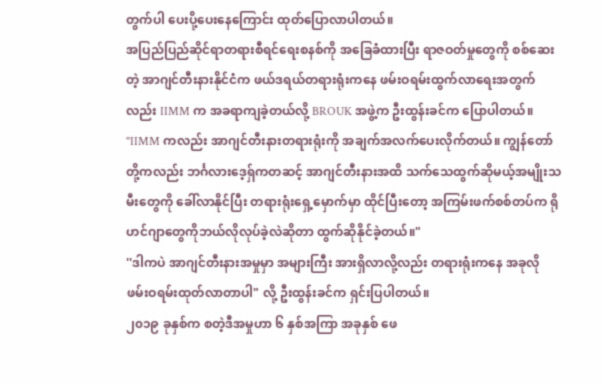တွက်ပါ ပေးပို့ပေးနေကြောင်း ထုတ်ပြောလာပါတယ်။
အပြည်ပြည်ဆိုင်ရာတရားစီရင်ရေးစနစ်ကို အခြေခံထားပြီး ရာဇဝတ်မှုတွေကို စစ်ဆေးတဲ့ အာဂျင်တီးနားနိုင်ငံက ဖယ်ဒရယ်တရားရုံးကနေ ဖမ်းဝရမ်းထွက်လာရေးအတွက်လည်း IIMM က အခရာကျခဲ့တယ်လို့ BROUK အဖွဲ့က ဦးထွန်းခင်က ပြောပါတယ်။
"IIMM ကလည်း အာဂျင်တီးနားတရားရုံးကို အချက်အလက်ပေးလိုက်တယ်။ ကျွန်တော်တို့ကလည်း ဘင်္ဂလားဒေ့ရှ်ကတဆင့် အာဂျင်တီးနားအထိ သက်သေထွက်ဆိုမယ့်အမျိုးသမီးတွေကို ခေါ်လာနိုင်ပြီး တရားရုံးရှေ့မှောက်မှာ ထိုင်ပြီးတော့ အကြမ်းဖက်စစ်တပ်က ရိုဟင်ဂျာတွေကိုဘယ်လိုလုပ်ခဲ့လဲဆိုတာ ထွက်ဆိုနိုင်ခဲ့တယ်။"
''ဒါကပဲ အာဂျင်တီးနားအမှုမှာ အများကြီး အားရှိလာလို့လည်း တရားရုံးကနေ အခုလို ဖမ်းဝရမ်းထုတ်လာတာပါ" လို့ ဦးထွန်းခင်က ရှင်းပြပါတယ်။
၂၀၁၉ ခုနှစ်က စတဲ့ဒီအမှုဟာ ၆ နှစ်အကြာ အခုနှစ် ဖေ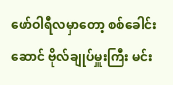ဖော်ဝါရီလမှာတော့ စစ်ခေါင်းဆောင် ဗိုလ်ချုပ်မှူးကြီး မင်း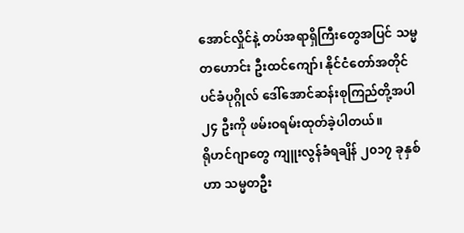အောင်လှိုင်နဲ့ တပ်အရာရှိကြီးတွေအပြင် သမ္မတဟောင်း ဦးထင်ကျော်၊ နိုင်ငံတော်အတိုင်ပင်ခံပုဂ္ဂိုလ် ဒေါ်အောင်ဆန်းစုကြည်တို့အပါ ၂၄ ဦးကို ဖမ်းဝရမ်းထုတ်ခဲ့ပါတယ်။
ရိုဟင်ဂျာတွေ ကျူးလွန်ခံရချိန် ၂၀၁၇ ခုနှစ်ဟာ သမ္မတဦး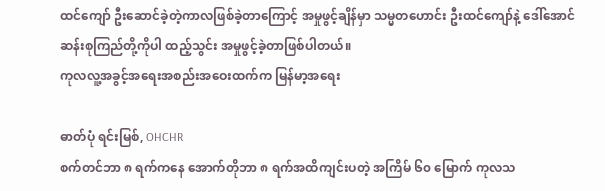ထင်ကျော် ဦးဆောင်ခဲ့တဲ့ကာလဖြစ်ခဲ့တာကြောင့် အမှုဖွင့်ချိန်မှာ သမ္မတဟောင်း ဦးထင်ကျော်နဲ့ ဒေါ်အောင်ဆန်းစုကြည်တို့ကိုပါ ထည့်သွင်း အမှုဖွင့်ခဲ့တာဖြစ်ပါတယ်။
ကုလလူ့အခွင့်အရေးအစည်းအဝေးထက်က မြန်မာ့အရေး

ဓာတ်ပုံ ရင်းမြစ်, OHCHR
စက်တင်ဘာ ၈ ရက်ကနေ အောက်တိုဘာ ၈ ရက်အထိကျင်းပတဲ့ အကြိမ် ၆၀ မြောက် ကုလသ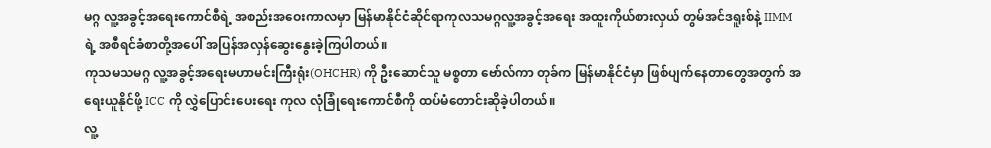မဂ္ဂ လူ့အခွင့်အရေးကောင်စီရဲ့ အစည်းအဝေးကာလမှာ မြန်မာနိုင်ငံဆိုင်ရာကုလသမဂ္ဂလူ့အခွင့်အရေး အထူးကိုယ်စားလှယ် တွမ်အင်ဒရူးစ်နဲ့ IIMM ရဲ့ အစီရင်ခံစာတို့အပေါ် အပြန်အလှန်ဆွေးနွေးခဲ့ကြပါတယ်။
ကုသမသမဂ္ဂ လူ့အခွင့်အရေးမဟာမင်းကြီးရုံး(OHCHR) ကို ဦးဆောင်သူ မစ္စတာ ဗော်လ်ကာ တုခ်က မြန်မာနိုင်ငံမှာ ဖြစ်ပျက်နေတာတွေအတွက် အရေးယူနိုင်ဖို့ ICC ကို လွှဲပြောင်းပေးရေး ကုလ လုံခြုံရေးကောင်စီကို ထပ်မံတောင်းဆိုခဲ့ပါတယ်။
လူ့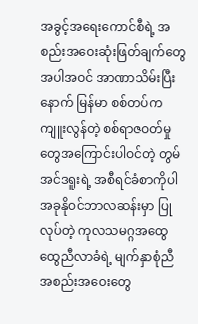အခွင့်အရေးကောင်စီရဲ့ အစည်းအဝေးဆုံးဖြတ်ချက်တွေအပါအဝင် အာဏာသိမ်းပြီးနောက် မြန်မာ စစ်တပ်က ကျူးလွန်တဲ့ စစ်ရာဇဝတ်မှုတွေအကြောင်းပါဝင်တဲ့ တွမ်အင်ဒရူးရဲ့ အစီရင်ခံစာကိုပါ အခုနိုဝင်ဘာလဆန်းမှာ ပြုလုပ်တဲ့ ကုလသမဂ္ဂအထွေထွေညီလာခံရဲ့ မျက်နှာစုံညီအစည်းအဝေးတွေ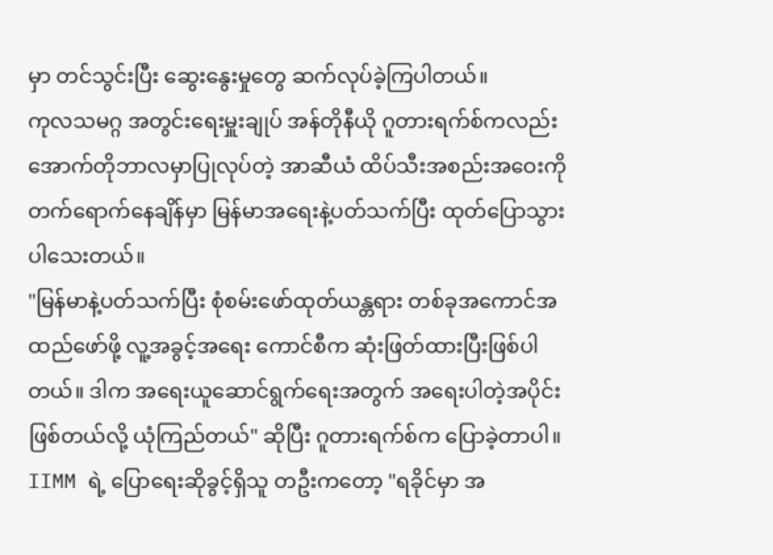မှာ တင်သွင်းပြီး ဆွေးနွေးမှုတွေ ဆက်လုပ်ခဲ့ကြပါတယ်။
ကုလသမဂ္ဂ အတွင်းရေးမှူးချုပ် အန်တိုနီယို ဂူတားရက်စ်ကလည်း အောက်တိုဘာလမှာပြုလုပ်တဲ့ အာဆီယံ ထိပ်သီးအစည်းအဝေးကို တက်ရောက်နေချိန်မှာ မြန်မာအရေးနဲ့ပတ်သက်ပြီး ထုတ်ပြောသွားပါသေးတယ်။
"မြန်မာနဲ့ပတ်သက်ပြီး စုံစမ်းဖော်ထုတ်ယန္တရား တစ်ခုအကောင်အထည်ဖော်ဖို့ လူ့အခွင့်အရေး ကောင်စီက ဆုံးဖြတ်ထားပြီးဖြစ်ပါတယ်။ ဒါက အရေးယူဆောင်ရွက်ရေးအတွက် အရေးပါတဲ့အပိုင်း ဖြစ်တယ်လို့ ယုံကြည်တယ်" ဆိုပြီး ဂူတားရက်စ်က ပြောခဲ့တာပါ။
IIMM ရဲ့ ပြောရေးဆိုခွင့်ရှိသူ တဦးကတော့ "ရခိုင်မှာ အ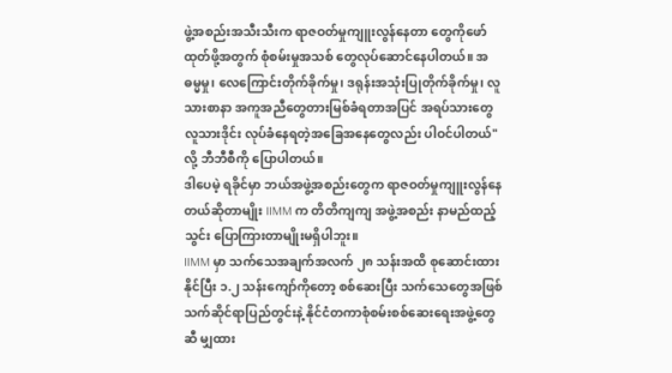ဖွဲ့အစည်းအသီးသီးက ရာဇဝတ်မှုကျူးလွန်နေတာ တွေကိုဖော်ထုတ်ဖို့အတွက် စုံစမ်းမှုအသစ် တွေလုပ်ဆောင်နေပါတယ်။ အဓမ္မမှု၊ လေကြောင်းတိုက်ခိုက်မှု၊ ဒရုန်းအသုံးပြုတိုက်ခိုက်မှု၊ လူသားစာနာ အကူအညီတွေတားမြစ်ခံရတာအပြင် အရပ်သားတွေလူသားဒိုင်း လုပ်ခံနေရတဲ့အခြေအနေတွေလည်း ပါဝင်ပါတယ်" လို့ ဘီဘီစီကို ပြောပါတယ်။
ဒါပေမဲ့ ရခိုင်မှာ ဘယ်အဖွဲ့အစည်းတွေက ရာဇဝတ်မှုကျူးလွန်နေတယ်ဆိုတာမျိုး IIMM က တိတိကျကျ အဖွဲ့အစည်း နာမည်ထည့်သွင်း ပြောကြားတာမျိုးမရှိပါဘူး။
IIMM မှာ သက်သေအချက်အလက် ၂၈ သန်းအထိ စုဆောင်းထားနိုင်ပြီး ၁.၂ သန်းကျော်ကိုတော့ စစ်ဆေးပြီး သက်သေတွေအဖြစ် သက်ဆိုင်ရာပြည်တွင်းနဲ့ နိုင်ငံတကာစုံစမ်းစစ်ဆေးရေးအဖွဲ့တွေဆီ မျှထား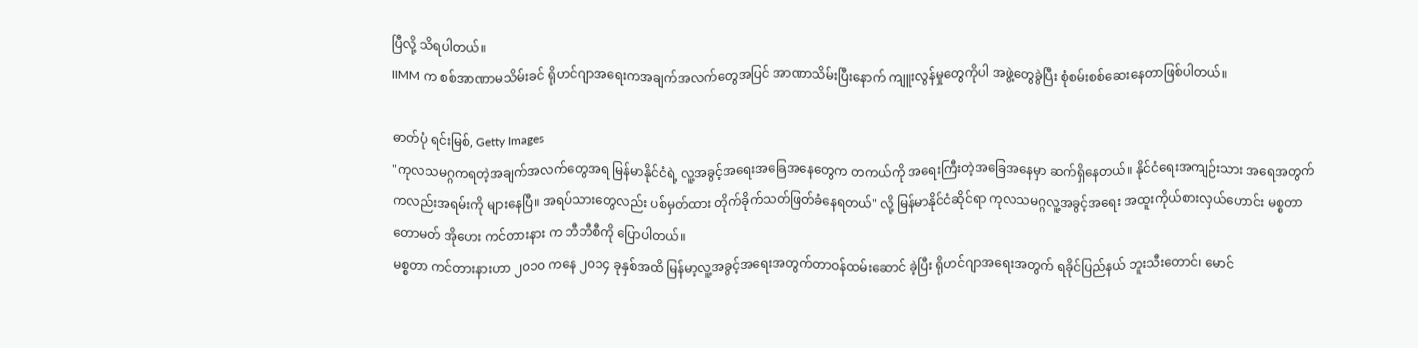ပြီလို့ သိရပါတယ်။
IIMM က စစ်အာဏာမသိမ်းခင် ရိုဟင်ဂျာအရေးကအချက်အလက်တွေအပြင် အာဏာသိမ်းပြီးနောက် ကျူးလွန်မှုတွေကိုပါ အဖွဲ့တွေခွဲပြီး စုံစမ်းစစ်ဆေးနေတာဖြစ်ပါတယ်။

ဓာတ်ပုံ ရင်းမြစ်, Getty Images
"ကုလသမဂ္ဂကရတဲ့အချက်အလက်တွေအရ မြန်မာနိုင်ငံရဲ့ လူ့အခွင့်အရေးအခြေအနေတွေက တကယ်ကို အရေးကြီးတဲ့အခြေအနေမှာ ဆက်ရှိနေတယ်။ နိုင်ငံရေးအကျဉ်းသား အရေအတွက်ကလည်းအရမ်းကို များနေပြီ။ အရပ်သားတွေလည်း ပစ်မှတ်ထား တိုက်ခိုက်သတ်ဖြတ်ခံနေရတယ်" လို့ မြန်မာနိုင်ငံဆိုင်ရာ ကုလသမဂ္ဂလူ့အခွင့်အရေး အထူးကိုယ်စားလှယ်ဟောင်း မစ္စတာ တောမတ် အိုဟေး ကင်တားနား က ဘီဘီစီကို ပြောပါတယ်။
မစ္စတာ ကင်တားနားဟာ ၂၀၁၀ ကနေ ၂၀၁၄ ခုနှစ်အထိ မြန်မာ့လူ့အခွင့်အရေးအတွက်တာဝန်ထမ်းဆောင် ခဲ့ပြီး ရိုဟင်ဂျာအရေးအတွက် ရခိုင်ပြည်နယ် ဘူးသီးတောင်၊ မောင်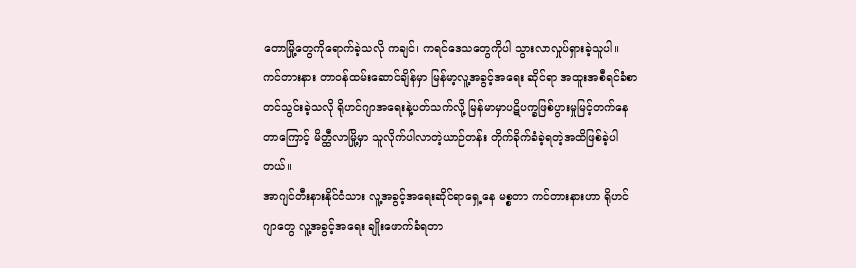တောမြို့တွေကိုရောက်ခဲ့သလို ကချင်၊ ကရင်ဒေသတွေကိုပါ သွားလာလှုပ်ရှားခဲ့သူပါ။
ကင်တားနား တာဝန်ထမ်းဆောင်ချိန်မှာ မြန်မာ့လူ့အခွင့်အရေး ဆိုင်ရာ အထူးအစီရင်ခံစာ တင်သွင်းခဲ့သလို ရိုဟင်ဂျာအရေးနဲ့ပတ်သက်လို့ မြန်မာမှာပဋိပက္ခဖြစ်ပွားမှုမြင့်တက်နေတာကြောင့် မိတ္ထီလာမြို့မှာ သူလိုက်ပါလာတဲ့ယာဉ်တန်း တိုက်ခိုက်ခံခဲ့ရတဲ့အထိဖြစ်ခဲ့ပါတယ်။
အာဂျင်တီးနားနိုင်ငံသား လူ့အခွင့်အရေးဆိုင်ရာရှေ့နေ မစ္စတာ ကင်တားနားဟာ ရိုဟင်ဂျာတွေ လူ့အခွင့်အရေး ချိုးဖောက်ခံရတာ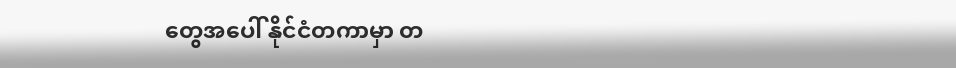တွေအပေါ် နိုင်ငံတကာမှာ တ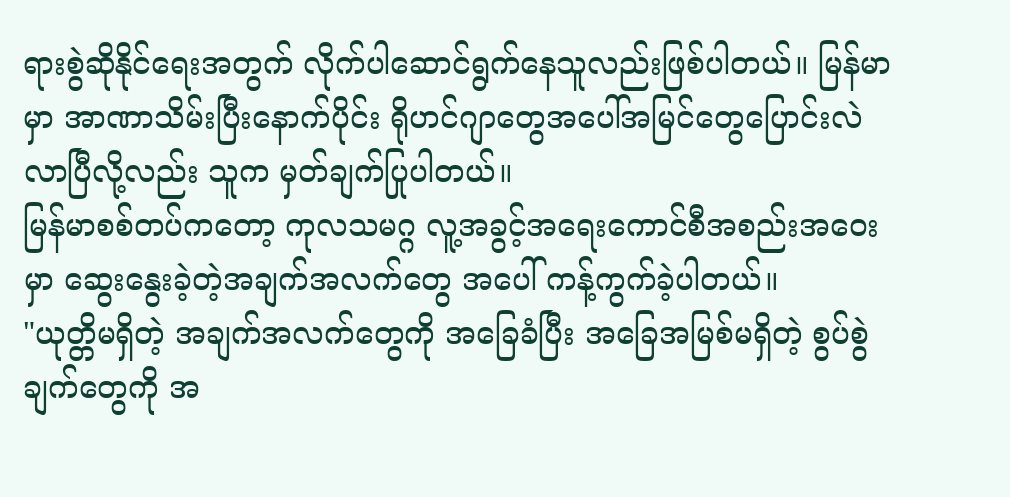ရားစွဲဆိုနိုင်ရေးအတွက် လိုက်ပါဆောင်ရွက်နေသူလည်းဖြစ်ပါတယ်။ မြန်မာမှာ အာဏာသိမ်းပြီးနောက်ပိုင်း ရိုဟင်ဂျာတွေအပေါ်အမြင်တွေပြောင်းလဲလာပြီလို့လည်း သူက မှတ်ချက်ပြုပါတယ်။
မြန်မာစစ်တပ်ကတော့ ကုလသမဂ္ဂ လူ့အခွင့်အရေးကောင်စီအစည်းအဝေးမှာ ဆွေးနွေးခဲ့တဲ့အချက်အလက်တွေ အပေါ် ကန့်ကွက်ခဲ့ပါတယ်။
"ယုတ္တိမရှိတဲ့ အချက်အလက်တွေကို အခြေခံပြီး အခြေအမြစ်မရှိတဲ့ စွပ်စွဲချက်တွေကို အ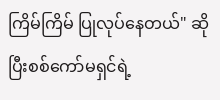ကြိမ်ကြိမ် ပြုလုပ်နေတယ်" ဆိုပြီးစစ်ကော်မရှင်ရဲ့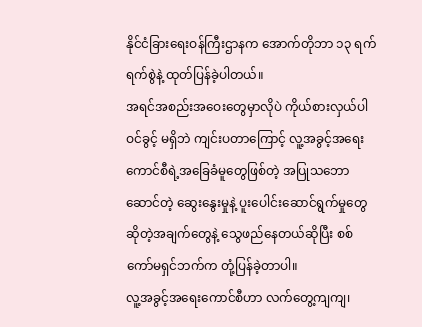နိုင်ငံခြားရေးဝန်ကြီးဌာနက အောက်တိုဘာ ၁၃ ရက် ရက်စွဲနဲ့ ထုတ်ပြန်ခဲ့ပါတယ်။
အရင်အစည်းအဝေးတွေမှာလိုပဲ ကိုယ်စားလှယ်ပါဝင်ခွင့် မရှိဘဲ ကျင်းပတာကြောင့် လူ့အခွင့်အရေးကောင်စီရဲ့အခြေခံမူတွေဖြစ်တဲ့ အပြုသဘောဆောင်တဲ့ ဆွေးနွေးမှုနဲ့ ပူးပေါင်းဆောင်ရွက်မှုတွေဆိုတဲ့အချက်တွေနဲ့ သွေဖည်နေတယ်ဆိုပြီး စစ်ကော်မရှင်ဘက်က တုံ့ပြန်ခဲ့တာပါ။
လူ့အခွင့်အရေးကောင်စီဟာ လက်တွေ့ကျကျ၊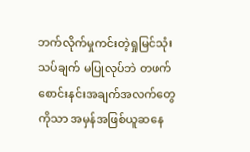ဘက်လိုက်မှုကင်းတဲ့ရှုမြင်သုံးသပ်ချက် မပြုလုပ်ဘဲ တဖက်စောင်းနင်းအချက်အလက်တွေကိုသာ အမှန်အဖြစ်ယူဆနေ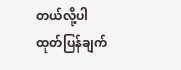တယ်လို့ပါ ထုတ်ပြန်ချက်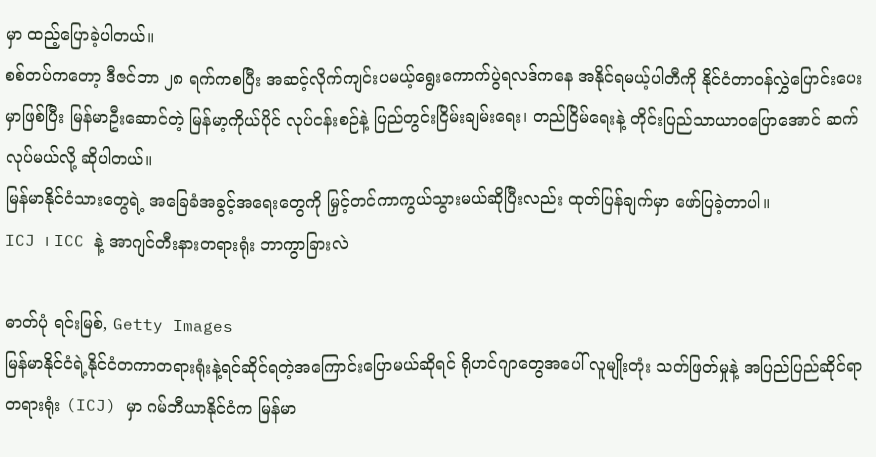မှာ ထည့်ပြောခဲ့ပါတယ်။
စစ်တပ်ကတော့ ဒီဇင်ဘာ ၂၈ ရက်ကစပြီး အဆင့်လိုက်ကျင်းပမယ့်ရွေးကောက်ပွဲရလဒ်ကနေ အနိုင်ရမယ့်ပါတီကို နိုင်ငံတာဝန်လွှဲပြောင်းပေးမှာဖြစ်ပြီး မြန်မာဦးဆောင်တဲ့ မြန်မာ့ကိုယ်ပိုင် လုပ်ငန်းစဉ်နဲ့ ပြည်တွင်းငြိမ်းချမ်းရေး၊ တည်ငြိမ်ရေးနဲ့ တိုင်းပြည်သာယာဝပြောအောင် ဆက်လုပ်မယ်လို့ ဆိုပါတယ်။
မြန်မာနိုင်ငံသားတွေရဲ့ အခြေခံအခွင့်အရေးတွေကို မြှင့်တင်ကာကွယ်သွားမယ်ဆိုပြီးလည်း ထုတ်ပြန်ချက်မှာ ဖော်ပြခဲ့တာပါ။
ICJ ၊ ICC နဲ့ အာဂျင်တီးနားတရားရုံး ဘာကွာခြားလဲ

ဓာတ်ပုံ ရင်းမြစ်, Getty Images
မြန်မာနိုင်ငံရဲ့နိုင်ငံတကာတရားရုံးနဲ့ရင်ဆိုင်ရတဲ့အကြောင်းပြောမယ်ဆိုရင် ရိုဟင်ဂျာတွေအပေါ် လူမျိုးတုံး သတ်ဖြတ်မှုနဲ့ အပြည်ပြည်ဆိုင်ရာတရားရုံး (ICJ) မှာ ဂမ်ဘီယာနိုင်ငံက မြန်မာ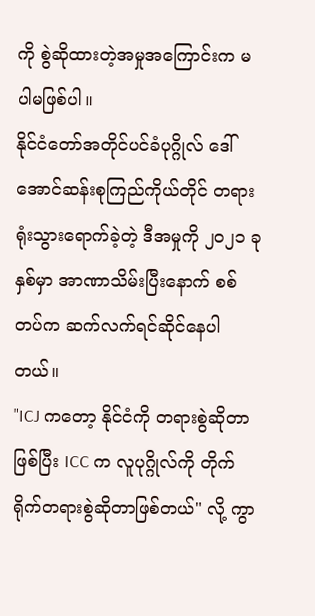ကို စွဲဆိုထားတဲ့အမှုအကြောင်းက မပါမဖြစ်ပါ။
နိုင်ငံတော်အတိုင်ပင်ခံပုဂ္ဂိုလ် ဒေါ်အောင်ဆန်းစုကြည်ကိုယ်တိုင် တရားရုံးသွားရောက်ခဲ့တဲ့ ဒီအမှုကို ၂၀၂၁ ခုနှစ်မှာ အာဏာသိမ်းပြီးနောက် စစ်တပ်က ဆက်လက်ရင်ဆိုင်နေပါတယ်။
"ICJ ကတော့ နိုင်ငံကို တရားစွဲဆိုတာဖြစ်ပြီး ICC က လူပုဂ္ဂိုလ်ကို တိုက်ရိုက်တရားစွဲဆိုတာဖြစ်တယ်" လို့ ကွာ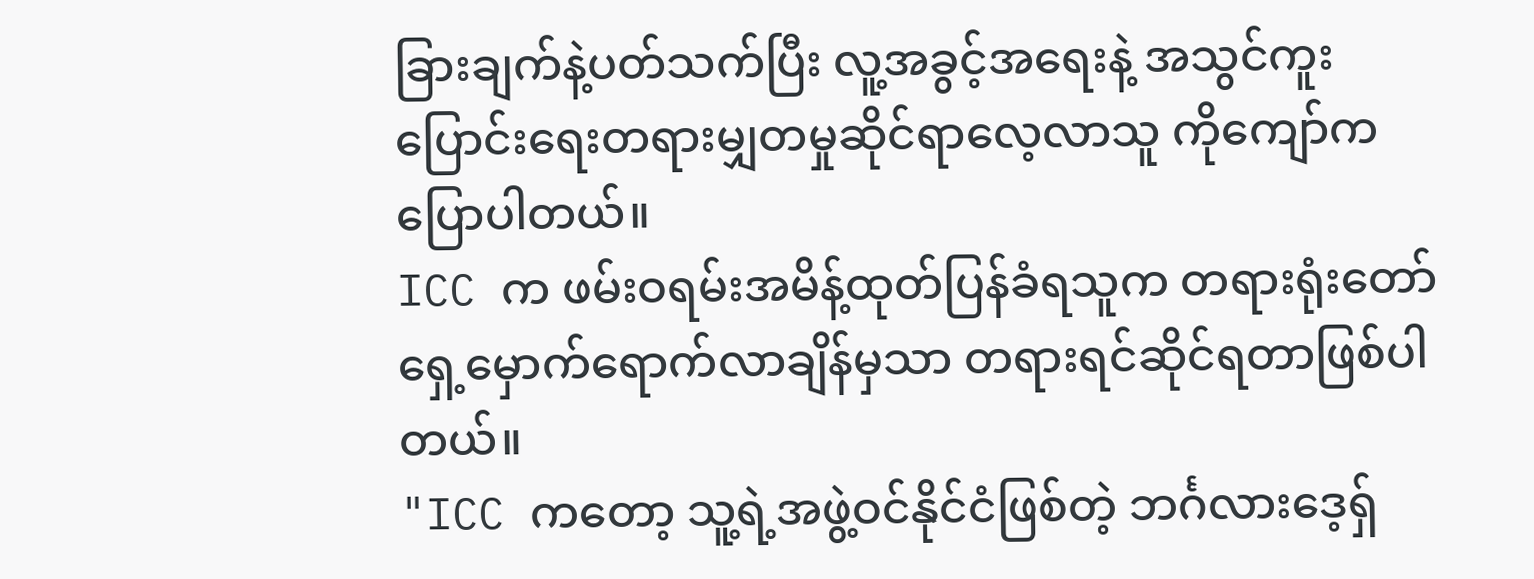ခြားချက်နဲ့ပတ်သက်ပြီး လူ့အခွင့်အရေးနဲ့ အသွင်ကူးပြောင်းရေးတရားမျှတမှုဆိုင်ရာလေ့လာသူ ကိုကျော်က ပြောပါတယ်။
ICC က ဖမ်းဝရမ်းအမိန့်ထုတ်ပြန်ခံရသူက တရားရုံးတော်ရှေ့မှောက်ရောက်လာချိန်မှသာ တရားရင်ဆိုင်ရတာဖြစ်ပါတယ်။
"ICC ကတော့ သူ့ရဲ့အဖွဲ့ဝင်နိုင်ငံဖြစ်တဲ့ ဘင်္ဂလားဒေ့ရှ်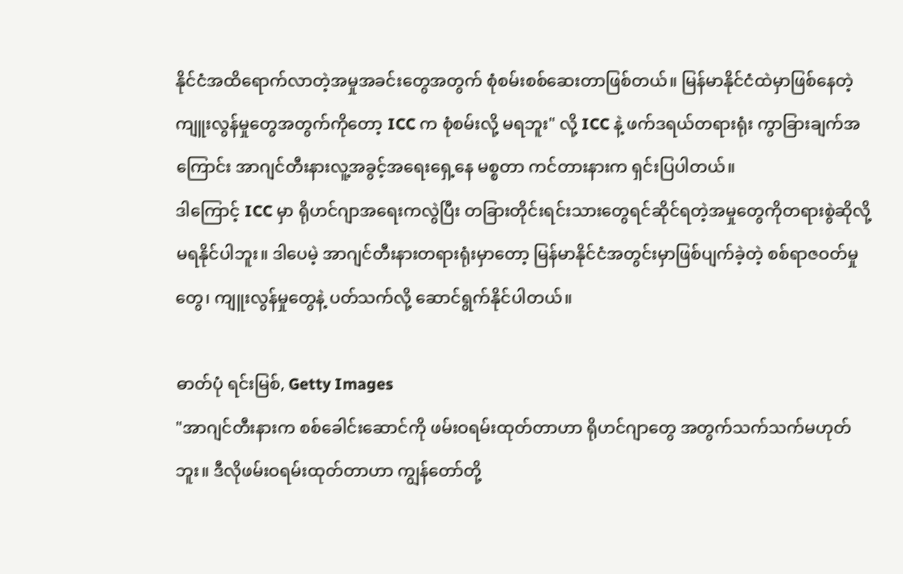နိုင်ငံအထိရောက်လာတဲ့အမှုအခင်းတွေအတွက် စုံစမ်းစစ်ဆေးတာဖြစ်တယ်။ မြန်မာနိုင်ငံထဲမှာဖြစ်နေတဲ့ကျူးလွန်မှုတွေအတွက်ကိုတော့ ICC က စုံစမ်းလို့ မရဘူး" လို့ ICC နဲ့ ဖက်ဒရယ်တရားရုံး ကွာခြားချက်အကြောင်း အာဂျင်တီးနားလူ့အခွင့်အရေးရှေ့နေ မစ္စတာ ကင်တားနားက ရှင်းပြပါတယ်။
ဒါကြောင့် ICC မှာ ရိုဟင်ဂျာအရေးကလွဲပြီး တခြားတိုင်းရင်းသားတွေရင်ဆိုင်ရတဲ့အမှုတွေကိုတရားစွဲဆိုလို့ မရနိုင်ပါဘူး။ ဒါပေမဲ့ အာဂျင်တီးနားတရားရုံးမှာတော့ မြန်မာနိုင်ငံအတွင်းမှာဖြစ်ပျက်ခဲ့တဲ့ စစ်ရာဇဝတ်မှုတွေ၊ ကျူးလွန်မှုတွေနဲ့ ပတ်သက်လို့ ဆောင်ရွက်နိုင်ပါတယ်။

ဓာတ်ပုံ ရင်းမြစ်, Getty Images
"အာဂျင်တီးနားက စစ်ခေါင်းဆောင်ကို ဖမ်းဝရမ်းထုတ်တာဟာ ရိုဟင်ဂျာတွေ အတွက်သက်သက်မဟုတ်ဘူး။ ဒီလိုဖမ်းဝရမ်းထုတ်တာဟာ ကျွန်တော်တို့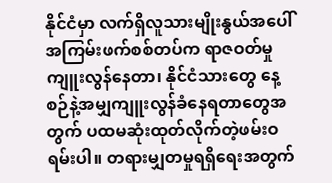နိုင်ငံမှာ လက်ရှိလူသားမျိုးနွယ်အပေါ်အကြမ်းဖက်စစ်တပ်က ရာဇဝတ်မှုကျူးလွန်နေတာ၊ နိုင်ငံသားတွေ နေ့စဉ်နဲ့အမျှကျူးလွန်ခံနေရတာတွေအတွက် ပထမဆုံးထုတ်လိုက်တဲ့ဖမ်းဝရမ်းပါ။ တရားမျှတမှုရရှိရေးအတွက်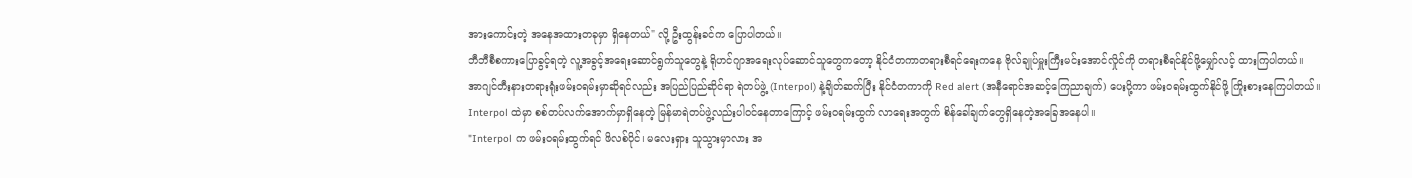အားကောင်းတဲ့ အနေအထားတခုမှာ ရှိနေတယ်" လို့ ဦးထွန်းခင်က ပြောပါတယ်။
ဘီဘီစီစကားပြောခွင့်ရတဲ့ လူ့အခွင့်အရေးဆောင်ရွက်သူတွေနဲ့ ရိုဟင်ဂျာအရေးလုပ်ဆောင်သူတွေကတော့ နိုင်ငံတကာတရားစီရင်ရေးကနေ ဗိုလ်ချုပ်မှူးကြီးမင်းအောင်လှိုင်ကို တရားစီရင်နိုင်ဖို့မျှော်လင့် ထားကြပါတယ်။
အာဂျင်တီးနားတရားရုံးဖမ်းဝရမ်းမှာဆိုရင်လည်း အပြည်ပြည်ဆိုင်ရာ ရဲတပ်ဖွဲ့ (Interpol) နဲ့ချိတ်ဆက်ပြီး နိုင်ငံတကာကို Red alert (အနီရောင်အဆင့်ကြေညာချက်) ပေးပို့ကာ ဖမ်းဝရမ်းထွက်နိုင်ဖို့ ကြိုးစားနေကြပါတယ်။
Interpol ထဲမှာ စစ်တပ်လက်အောက်မှာရှိနေတဲ့ မြန်မာရဲတပ်ဖွဲ့လည်းပါဝင်နေတာကြောင့် ဖမ်းဝရမ်းထွက် လာရေးအတွက် စိန်ခေါ်ချက်တွေရှိနေတဲ့အခြေအနေပါ။
"Interpol က ဖမ်းဝရမ်းထွက်ရင် ဖိလစ်ပိုင်၊ မလေးရှား သူသွားမှာလား အ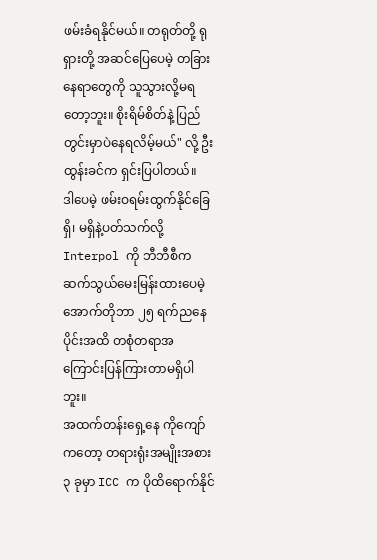ဖမ်းခံရနိုင်မယ်။ တရုတ်တို့ ရုရှားတို့ အဆင်ပြေပေမဲ့ တခြားနေရာတွေကို သူသွားလို့မရတော့ဘူး။ စိုးရိမ်စိတ်နဲ့ ပြည်တွင်းမှာပဲနေရလိမ့်မယ်" လို့ ဦးထွန်းခင်က ရှင်းပြပါတယ်။
ဒါပေမဲ့ ဖမ်းဝရမ်းထွက်နိုင်ခြေ ရှိ၊ မရှိနဲ့ပတ်သက်လို့ Interpol ကို ဘီဘီစီက ဆက်သွယ်မေးမြန်းထားပေမဲ့ အောက်တိုဘာ ၂၅ ရက်ညနေပိုင်းအထိ တစုံတရာအကြောင်းပြန်ကြားတာမရှိပါဘူး။
အထက်တန်းရှေ့နေ ကိုကျော်ကတော့ တရားရုံးအမျိုးအစား ၃ ခုမှာ ICC က ပိုထိရောက်နိုင်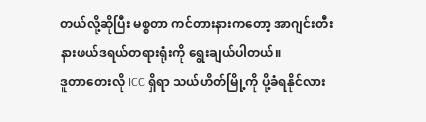တယ်လို့ဆိုပြီး မစ္စတာ ကင်တားနားကတော့ အာဂျင်းတီးနားဖယ်ဒရယ်တရားရုံးကို ရွေးချယ်ပါတယ်။
ဒူတာတေးလို ICC ရှိရာ သယ်ဟိတ်မြို့ကို ပို့ခံရနိုင်လား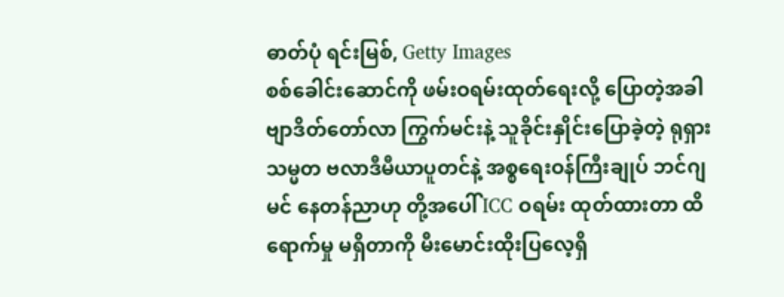ဓာတ်ပုံ ရင်းမြစ်, Getty Images
စစ်ခေါင်းဆောင်ကို ဖမ်းဝရမ်းထုတ်ရေးလို့ ပြောတဲ့အခါ ဗျာဒိတ်တော်လာ ကြွက်မင်းနဲ့ သူခိုင်းနှိုင်းပြောခဲ့တဲ့ ရုရှားသမ္မတ ဗလာဒီမီယာပူတင်နဲ့ အစ္စရေးဝန်ကြီးချုပ် ဘင်ဂျမင် နေတန်ညာဟု တို့အပေါ် ICC ဝရမ်း ထုတ်ထားတာ ထိရောက်မှု မရှိတာကို မီးမောင်းထိုးပြလေ့ရှိ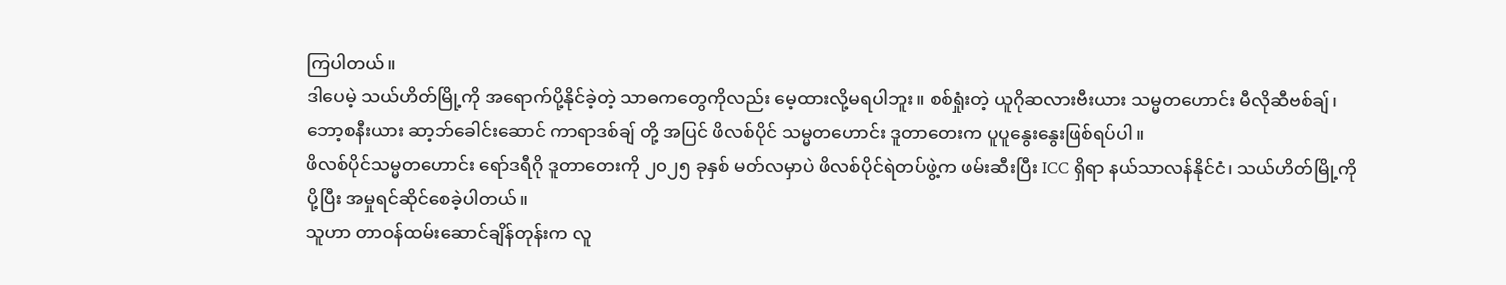ကြပါတယ်။
ဒါပေမဲ့ သယ်ဟိတ်မြို့ကို အရောက်ပို့နိုင်ခဲ့တဲ့ သာဓကတွေကိုလည်း မေ့ထားလို့မရပါဘူး။ စစ်ရှုံးတဲ့ ယူဂိုဆလားဗီးယား သမ္မတဟောင်း မီလိုဆီဗစ်ချ်၊ ဘော့စနီးယား ဆာ့ဘ်ခေါင်းဆောင် ကာရာဒစ်ချ် တို့ အပြင် ဖိလစ်ပိုင် သမ္မတဟောင်း ဒူတာတေးက ပူပူနွေးနွေးဖြစ်ရပ်ပါ။
ဖိလစ်ပိုင်သမ္မတဟောင်း ရော်ဒရီဂို ဒူတာတေးကို ၂၀၂၅ ခုနှစ် မတ်လမှာပဲ ဖိလစ်ပိုင်ရဲတပ်ဖွဲ့က ဖမ်းဆီးပြီး ICC ရှိရာ နယ်သာလန်နိုင်ငံ၊ သယ်ဟိတ်မြို့ကိုပို့ပြီး အမှုရင်ဆိုင်စေခဲ့ပါတယ်။
သူဟာ တာဝန်ထမ်းဆောင်ချိန်တုန်းက လူ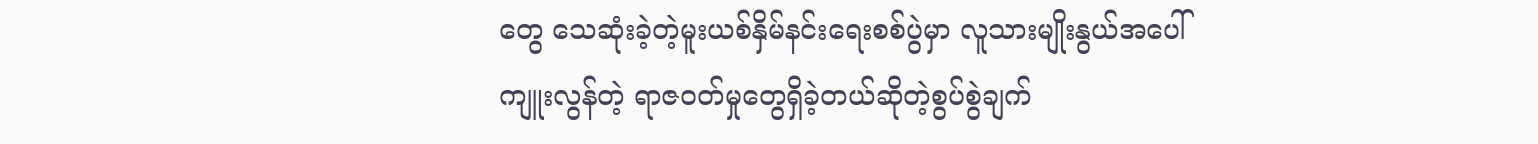တွေ သေဆုံးခဲ့တဲ့မူးယစ်နှိမ်နင်းရေးစစ်ပွဲမှာ လူသားမျိုးနွယ်အပေါ် ကျူးလွန်တဲ့ ရာဇဝတ်မှုတွေရှိခဲ့တယ်ဆိုတဲ့စွပ်စွဲချက်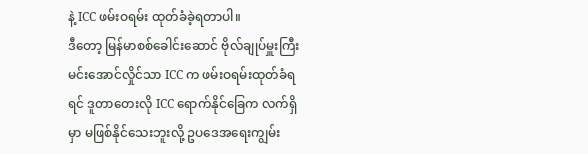နဲ့ ICC ဖမ်းဝရမ်း ထုတ်ခံခဲ့ရတာပါ။
ဒီတော့ မြန်မာစစ်ခေါင်းဆောင် ဗိုလ်ချုပ်မှူးကြီး မင်းအောင်လှိုင်သာ ICC က ဖမ်းဝရမ်းထုတ်ခံရရင် ဒူတာတေးလို ICC ရောက်နိုင်ခြေက လက်ရှိမှာ မဖြစ်နိုင်သေးဘူးလို့ ဥပဒေအရေးကျွမ်း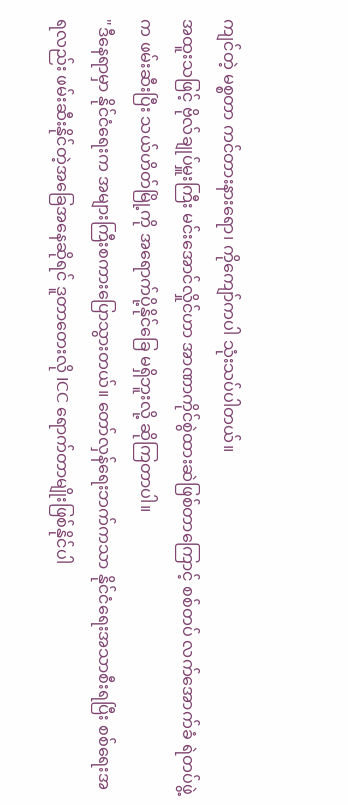ကျင်တဲ့ မစ္စတာ ကင်တားနားရော၊ ကိုကျော်ကပါ သုံးသပ်ပါတယ်။
အထူးသဖြင့် ဗိုလ်ချုပ်မှူးကြီး မင်းအောင်လှိုင်ဟာ အာဏာကိုင်စွဲထားဆဲဖြစ်တာကြောင့် စစ်တပ် လက်အောက်ခံ ရဲတပ်ဖွဲ့က ဖမ်းဆီးပြီး သယ်ဟိတ်မြို့ကို အရောက်ပို့နိုင်ခြေ မရှိဘူးလို့ ဆိုကြတာပါ။
"ဒီနေရာမှာ နိုင်ငံရေးက အများကြီးစကားပြောသွားတယ်။ တော်လှန်ရေးဘက်ကသာ နိုင်ငံရေးအသာစီးရပြီး စစ်ရေးအရလည်း ဖမ်းဆီးနိုင်တဲ့အခြေအနေဆိုရင် ဒူတာတေးလို ICC ရောက်တာမျိုးဖြစ်နိုင်ပါ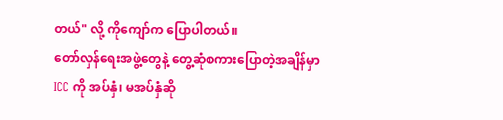တယ်" လို့ ကိုကျော်က ပြောပါတယ်။
တော်လှန်ရေးအဖွဲ့တွေနဲ့ တွေ့ဆုံစကားပြောတဲ့အချိန်မှာ ICC ကို အပ်နှံ၊ မအပ်နှံဆို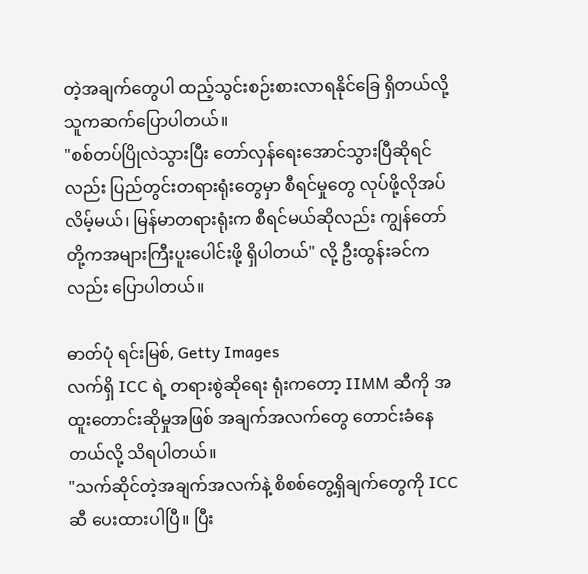တဲ့အချက်တွေပါ ထည့်သွင်းစဉ်းစားလာရနိုင်ခြေ ရှိတယ်လို့ သူကဆက်ပြောပါတယ်။
"စစ်တပ်ပြိုလဲသွားပြီး တော်လှန်ရေးအောင်သွားပြီဆိုရင်လည်း ပြည်တွင်းတရားရုံးတွေမှာ စီရင်မှုတွေ လုပ်ဖို့လိုအပ်လိမ့်မယ်၊ မြန်မာတရားရုံးက စီရင်မယ်ဆိုလည်း ကျွန်တော်တို့ကအများကြီးပူးပေါင်းဖို့ ရှိပါတယ်" လို့ ဦးထွန်းခင်ကလည်း ပြောပါတယ်။

ဓာတ်ပုံ ရင်းမြစ်, Getty Images
လက်ရှိ ICC ရဲ့ တရားစွဲဆိုရေး ရုံးကတော့ IIMM ဆီကို အထူးတောင်းဆိုမှုအဖြစ် အချက်အလက်တွေ တောင်းခံနေတယ်လို့ သိရပါတယ်။
"သက်ဆိုင်တဲ့အချက်အလက်နဲ့ စိစစ်တွေ့ရှိချက်တွေကို ICC ဆီ ပေးထားပါပြီ။ ပြီး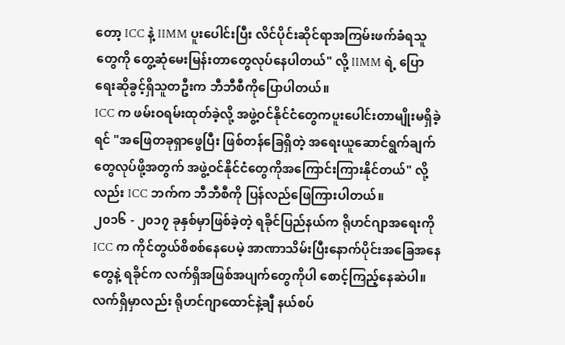တော့ ICC နဲ့ IIMM ပူးပေါင်းပြီး လိင်ပိုင်းဆိုင်ရာအကြမ်းဖက်ခံရသူတွေကို တွေ့ဆုံမေးမြန်းတာတွေလုပ်နေပါတယ်" လို့ IIMM ရဲ့ ပြောရေးဆိုခွင့်ရှိသူတဦးက ဘီဘီစီကိုပြောပါတယ်။
ICC က ဖမ်းဝရမ်းထုတ်ခဲ့လို့ အဖွဲ့ဝင်နိုင်ငံတွေကပူးပေါင်းတာမျိုးမရှိခဲ့ရင် "အဖြေတခုရှာဖွေပြီး ဖြစ်တန်ခြေရှိတဲ့ အရေးယူဆောင်ရွက်ချက်တွေလုပ်ဖို့အတွက် အဖွဲ့ဝင်နိုင်ငံတွေကိုအကြောင်းကြားနိုင်တယ်" လို့လည်း ICC ဘက်က ဘီဘီစီကို ပြန်လည်ဖြေကြားပါတယ်။
၂၀၁၆ - ၂၀၁၇ ခုနှစ်မှာဖြစ်ခဲ့တဲ့ ရခိုင်ပြည်နယ်က ရိုဟင်ဂျာအရေးကို ICC က ကိုင်တွယ်စိစစ်နေပေမဲ့ အာဏာသိမ်းပြီးနောက်ပိုင်းအခြေအနေတွေနဲ့ ရခိုင်က လက်ရှိအဖြစ်အပျက်တွေကိုပါ စောင့်ကြည့်နေဆဲပါ။
လက်ရှိမှာလည်း ရိုဟင်ဂျာထောင်နဲ့ချီ နယ်စပ်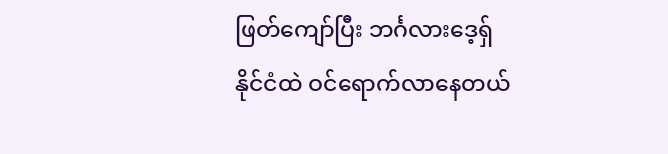ဖြတ်ကျော်ပြီး ဘင်္ဂလားဒေ့ရှ်နိုင်ငံထဲ ဝင်ရောက်လာနေတယ်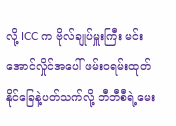လို့ ICC က ဗိုလ်ချုပ်မှူးကြီး မင်းအောင်လှိုင်အပေါ် ဖမ်းဝရမ်းထုတ်နိုင်ခြေနဲ့ပတ်သက်လို့ ဘီဘီစီရဲ့မေး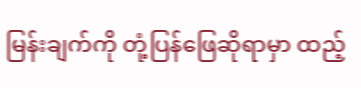မြန်းချက်ကို တုံ့ပြန်ဖြေဆိုရာမှာ ထည့်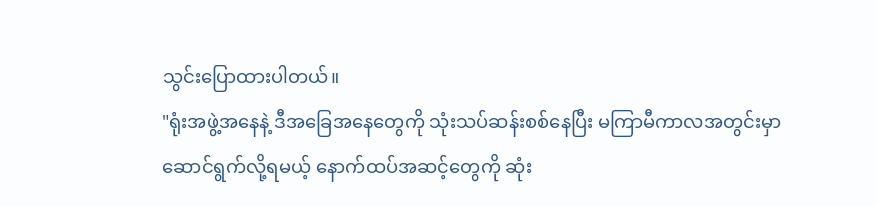သွင်းပြောထားပါတယ်။
"ရုံးအဖွဲ့အနေနဲ့ ဒီအခြေအနေတွေကို သုံးသပ်ဆန်းစစ်နေပြီး မကြာမီကာလအတွင်းမှာ ဆောင်ရွက်လို့ရမယ့် နောက်ထပ်အဆင့်တွေကို ဆုံး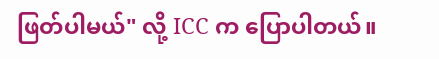ဖြတ်ပါမယ်" လို့ ICC က ပြောပါတယ်။